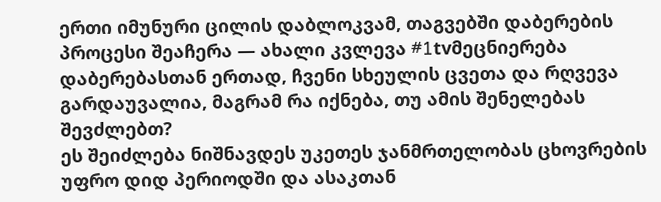ერთი იმუნური ცილის დაბლოკვამ, თაგვებში დაბერების პროცესი შეაჩერა — ახალი კვლევა #1tvმეცნიერება
დაბერებასთან ერთად, ჩვენი სხეულის ცვეთა და რღვევა გარდაუვალია, მაგრამ რა იქნება, თუ ამის შენელებას შევძლებთ?
ეს შეიძლება ნიშნავდეს უკეთეს ჯანმრთელობას ცხოვრების უფრო დიდ პერიოდში და ასაკთან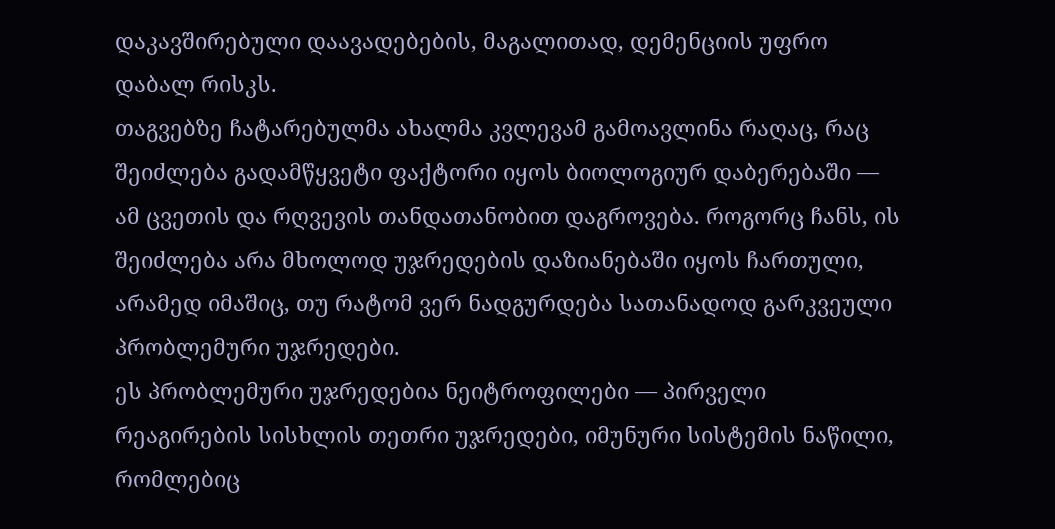დაკავშირებული დაავადებების, მაგალითად, დემენციის უფრო დაბალ რისკს.
თაგვებზე ჩატარებულმა ახალმა კვლევამ გამოავლინა რაღაც, რაც შეიძლება გადამწყვეტი ფაქტორი იყოს ბიოლოგიურ დაბერებაში — ამ ცვეთის და რღვევის თანდათანობით დაგროვება. როგორც ჩანს, ის შეიძლება არა მხოლოდ უჯრედების დაზიანებაში იყოს ჩართული, არამედ იმაშიც, თუ რატომ ვერ ნადგურდება სათანადოდ გარკვეული პრობლემური უჯრედები.
ეს პრობლემური უჯრედებია ნეიტროფილები — პირველი რეაგირების სისხლის თეთრი უჯრედები, იმუნური სისტემის ნაწილი, რომლებიც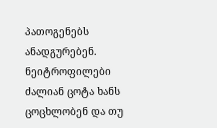პათოგენებს ანადგურებენ.
ნეიტროფილები ძალიან ცოტა ხანს ცოცხლობენ და თუ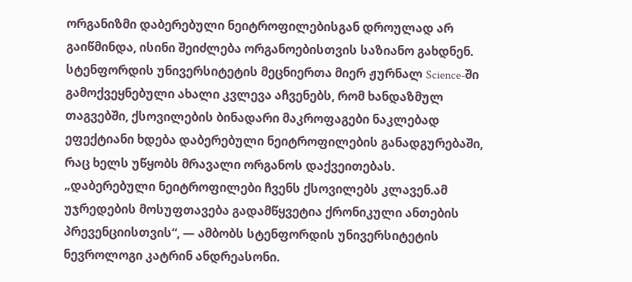ორგანიზმი დაბერებული ნეიტროფილებისგან დროულად არ გაიწმინდა, ისინი შეიძლება ორგანოებისთვის საზიანო გახდნენ.
სტენფორდის უნივერსიტეტის მეცნიერთა მიერ ჟურნალ Science-ში გამოქვეყნებული ახალი კვლევა აჩვენებს, რომ ხანდაზმულ თაგვებში, ქსოვილების ბინადარი მაკროფაგები ნაკლებად ეფექტიანი ხდება დაბერებული ნეიტროფილების განადგურებაში, რაც ხელს უწყობს მრავალი ორგანოს დაქვეითებას.
„დაბერებული ნეიტროფილები ჩვენს ქსოვილებს კლავენ.ამ უჯრედების მოსუფთავება გადამწყვეტია ქრონიკული ანთების პრევენციისთვის“, — ამბობს სტენფორდის უნივერსიტეტის ნევროლოგი კატრინ ანდრეასონი.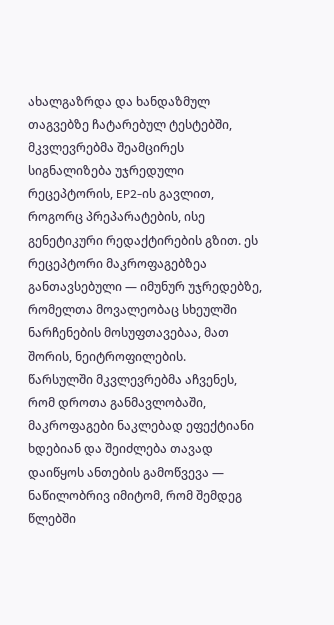ახალგაზრდა და ხანდაზმულ თაგვებზე ჩატარებულ ტესტებში, მკვლევრებმა შეამცირეს სიგნალიზება უჯრედული რეცეპტორის, EP2-ის გავლით, როგორც პრეპარატების, ისე გენეტიკური რედაქტირების გზით. ეს რეცეპტორი მაკროფაგებზეა განთავსებული — იმუნურ უჯრედებზე, რომელთა მოვალეობაც სხეულში ნარჩენების მოსუფთავებაა, მათ შორის, ნეიტროფილების.
წარსულში მკვლევრებმა აჩვენეს, რომ დროთა განმავლობაში, მაკროფაგები ნაკლებად ეფექტიანი ხდებიან და შეიძლება თავად დაიწყოს ანთების გამოწვევა — ნაწილობრივ იმიტომ, რომ შემდეგ წლებში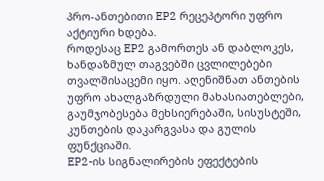პრო-ანთებითი EP2 რეცეპტორი უფრო აქტიური ხდება.
როდესაც EP2 გამორთეს ან დაბლოკეს, ხანდაზმულ თაგვებში ცვლილებები თვალშისაცემი იყო. აღენიშნათ ანთების უფრო ახალგაზრდული მახასიათებლები, გაუმჯობესება მეხსიერებაში, სისუსტეში, კუნთების დაკარგვასა და გულის ფუნქციაში.
EP2-ის სიგნალირების ეფექტების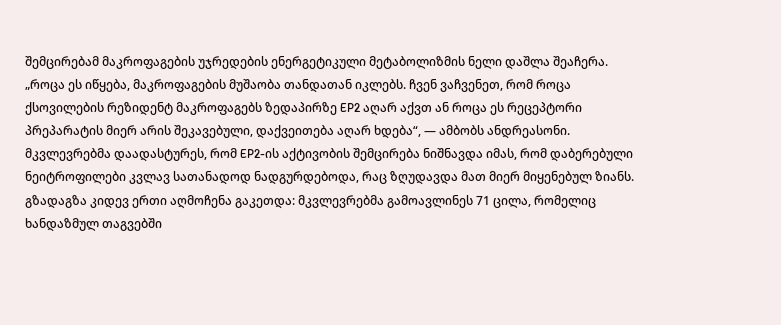შემცირებამ მაკროფაგების უჯრედების ენერგეტიკული მეტაბოლიზმის ნელი დაშლა შეაჩერა.
„როცა ეს იწყება, მაკროფაგების მუშაობა თანდათან იკლებს. ჩვენ ვაჩვენეთ, რომ როცა ქსოვილების რეზიდენტ მაკროფაგებს ზედაპირზე EP2 აღარ აქვთ ან როცა ეს რეცეპტორი პრეპარატის მიერ არის შეკავებული, დაქვეითება აღარ ხდება“, — ამბობს ანდრეასონი.
მკვლევრებმა დაადასტურეს, რომ EP2-ის აქტივობის შემცირება ნიშნავდა იმას, რომ დაბერებული ნეიტროფილები კვლავ სათანადოდ ნადგურდებოდა, რაც ზღუდავდა მათ მიერ მიყენებულ ზიანს.
გზადაგზა კიდევ ერთი აღმოჩენა გაკეთდა: მკვლევრებმა გამოავლინეს 71 ცილა, რომელიც ხანდაზმულ თაგვებში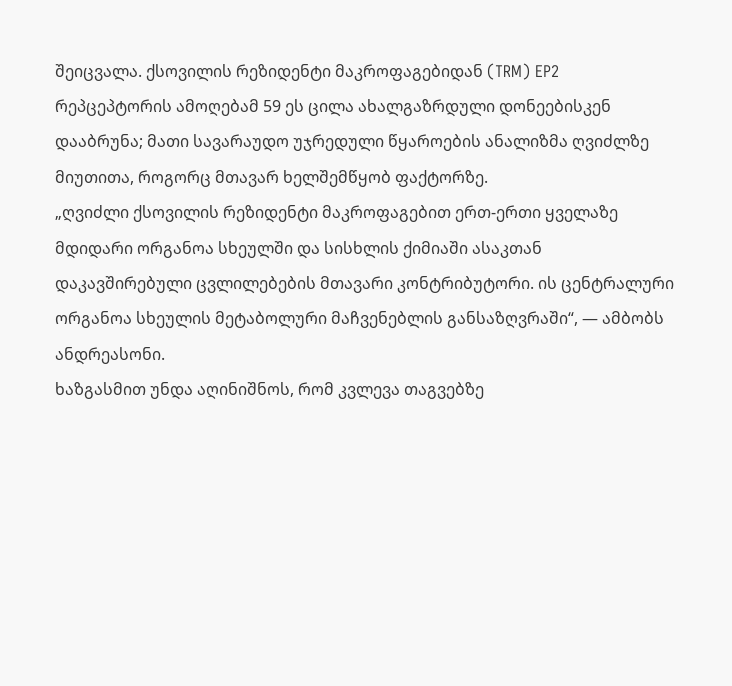შეიცვალა. ქსოვილის რეზიდენტი მაკროფაგებიდან (TRM) EP2 რეპცეპტორის ამოღებამ 59 ეს ცილა ახალგაზრდული დონეებისკენ დააბრუნა; მათი სავარაუდო უჯრედული წყაროების ანალიზმა ღვიძლზე მიუთითა, როგორც მთავარ ხელშემწყობ ფაქტორზე.
„ღვიძლი ქსოვილის რეზიდენტი მაკროფაგებით ერთ-ერთი ყველაზე მდიდარი ორგანოა სხეულში და სისხლის ქიმიაში ასაკთან დაკავშირებული ცვლილებების მთავარი კონტრიბუტორი. ის ცენტრალური ორგანოა სხეულის მეტაბოლური მაჩვენებლის განსაზღვრაში“, — ამბობს ანდრეასონი.
ხაზგასმით უნდა აღინიშნოს, რომ კვლევა თაგვებზე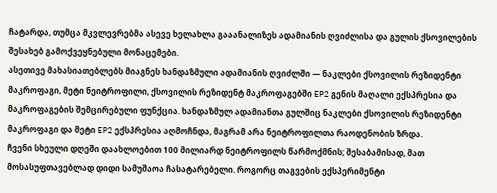ჩატარდა, თუმცა მკვლევრებმა ასევე ხელახლა გააანალიზეს ადამიანის ღვიძლისა და გულის ქსოვილების შესახებ გამოქვეყნებული მონაცემები.
ასეთივე მახასიათებლებს მიაგნეს ხანდაზმული ადამიანის ღვიძლში — ნაკლები ქსოვილის რეზიდენტი მაკროფაგი, მეტი ნეიტროფილი, ქსოვილის რეზიდენტ მაკროფაგებში EP2 გენის მაღალი ექსპრესია და მაკროფაგების შემცირებული ფუნქცია. ხანდაზმულ ადამიანთა გულშიც ნაკლები ქსოვილის რეზიდენტი მაკროფაგი და მეტი EP2 ექსპრესია აღმოჩნდა, მაგრამ არა ნეიტროფილთა რაოდენობის ზრდა.
ჩვენი სხეული დღეში დაახლოებით 100 მილიარდ ნეიტროფილს წარმოქმნის; შესაბამისად, მათ მოსასუფთავებლად დიდი სამუშაოა ჩასატარებელი. როგორც თაგვების ექსპერიმენტი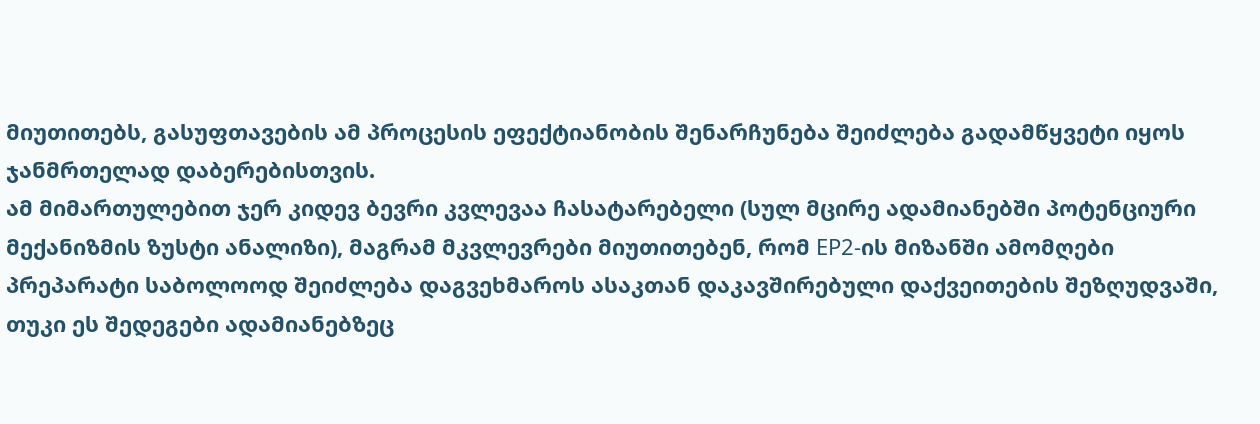მიუთითებს, გასუფთავების ამ პროცესის ეფექტიანობის შენარჩუნება შეიძლება გადამწყვეტი იყოს ჯანმრთელად დაბერებისთვის.
ამ მიმართულებით ჯერ კიდევ ბევრი კვლევაა ჩასატარებელი (სულ მცირე ადამიანებში პოტენციური მექანიზმის ზუსტი ანალიზი), მაგრამ მკვლევრები მიუთითებენ, რომ EP2-ის მიზანში ამომღები პრეპარატი საბოლოოდ შეიძლება დაგვეხმაროს ასაკთან დაკავშირებული დაქვეითების შეზღუდვაში, თუკი ეს შედეგები ადამიანებზეც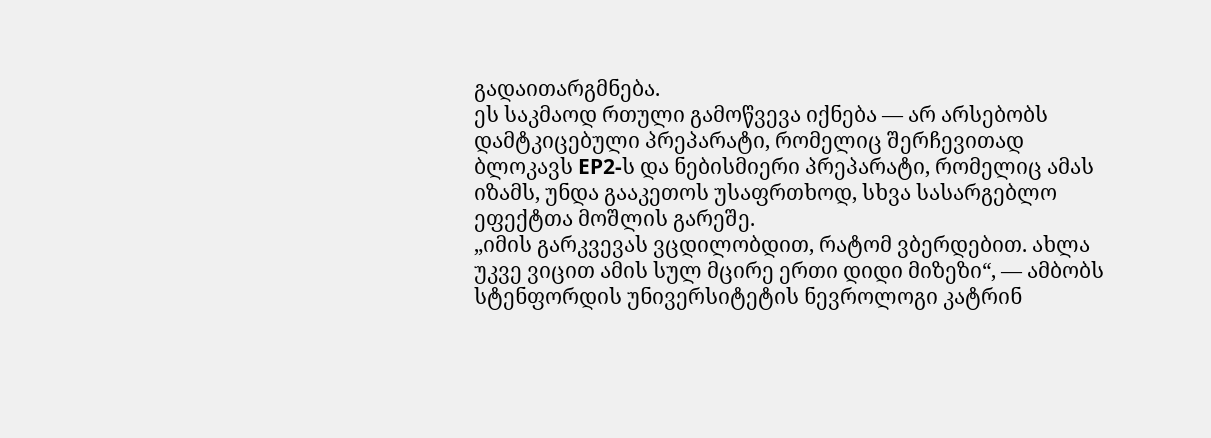გადაითარგმნება.
ეს საკმაოდ რთული გამოწვევა იქნება — არ არსებობს დამტკიცებული პრეპარატი, რომელიც შერჩევითად ბლოკავს EP2-ს და ნებისმიერი პრეპარატი, რომელიც ამას იზამს, უნდა გააკეთოს უსაფრთხოდ, სხვა სასარგებლო ეფექტთა მოშლის გარეშე.
„იმის გარკვევას ვცდილობდით, რატომ ვბერდებით. ახლა უკვე ვიცით ამის სულ მცირე ერთი დიდი მიზეზი“, — ამბობს სტენფორდის უნივერსიტეტის ნევროლოგი კატრინ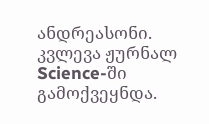ანდრეასონი.
კვლევა ჟურნალ Science-ში გამოქვეყნდა.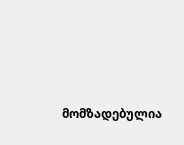მომზადებულია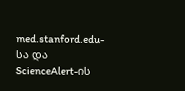med.stanford.edu-სა და ScienceAlert-ის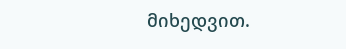მიხედვით.